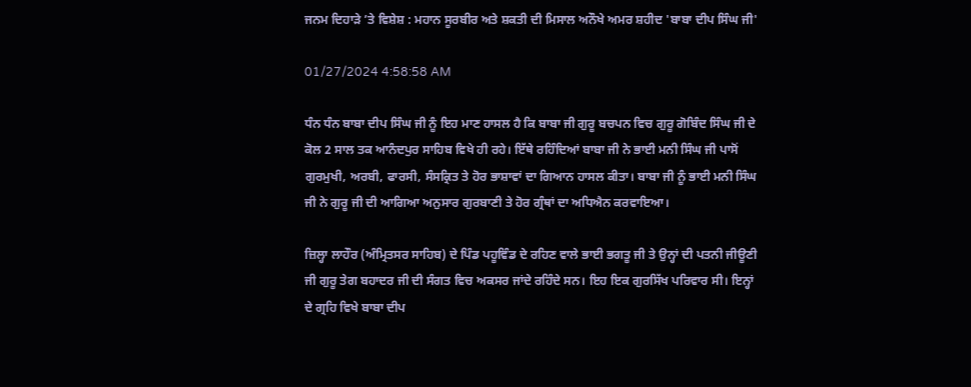ਜਨਮ ਦਿਹਾੜੇ ’ਤੇ ਵਿਸ਼ੇਸ਼ : ਮਹਾਨ ਸੂਰਬੀਰ ਅਤੇ ਸ਼ਕਤੀ ਦੀ ਮਿਸਾਲ ਅਨੌਖੇ ਅਮਰ ਸ਼ਹੀਦ 'ਬਾਬਾ ਦੀਪ ਸਿੰਘ ਜੀ'

01/27/2024 4:58:58 AM

ਧੰਨ ਧੰਨ ਬਾਬਾ ਦੀਪ ਸਿੰਘ ਜੀ ਨੂੰ ਇਹ ਮਾਣ ਹਾਸਲ ਹੈ ਕਿ ਬਾਬਾ ਜੀ ਗੁਰੂ ਬਚਪਨ ਵਿਚ ਗੁਰੂ ਗੋਬਿੰਦ ਸਿੰਘ ਜੀ ਦੇ ਕੋਲ 2 ਸਾਲ ਤਕ ਆਨੰਦਪੁਰ ਸਾਹਿਬ ਵਿਖੇ ਹੀ ਰਹੇ। ਇੱਥੇ ਰਹਿੰਦਿਆਂ ਬਾਬਾ ਜੀ ਨੇ ਭਾਈ ਮਨੀ ਸਿੰਘ ਜੀ ਪਾਸੋਂ ਗੁਰਮੁਖੀ, ਅਰਬੀ, ਫਾਰਸੀ, ਸੰਸਕ੍ਰਿਤ ਤੇ ਹੋਰ ਭਾਸ਼ਾਵਾਂ ਦਾ ਗਿਆਨ ਹਾਸਲ ਕੀਤਾ। ਬਾਬਾ ਜੀ ਨੂੰ ਭਾਈ ਮਨੀ ਸਿੰਘ ਜੀ ਨੇ ਗੁਰੂ ਜੀ ਦੀ ਆਗਿਆ ਅਨੁਸਾਰ ਗੁਰਬਾਣੀ ਤੇ ਹੋਰ ਗ੍ਰੰਥਾਂ ਦਾ ਅਧਿਐਨ ਕਰਵਾਇਆ।

ਜ਼ਿਲ੍ਹਾ ਲਾਹੌਰ (ਅੰਮ੍ਰਿਤਸਰ ਸਾਹਿਬ) ਦੇ ਪਿੰਡ ਪਹੂਵਿੰਡ ਦੇ ਰਹਿਣ ਵਾਲੇ ਭਾਈ ਭਗਤੂ ਜੀ ਤੇ ਉਨ੍ਹਾਂ ਦੀ ਪਤਨੀ ਜੀਊਣੀ ਜੀ ਗੁਰੂ ਤੇਗ ਬਹਾਦਰ ਜੀ ਦੀ ਸੰਗਤ ਵਿਚ ਅਕਸਰ ਜਾਂਦੇ ਰਹਿੰਦੇ ਸਨ। ਇਹ ਇਕ ਗੁਰਸਿੱਖ ਪਰਿਵਾਰ ਸੀ। ਇਨ੍ਹਾਂ ਦੇ ਗ੍ਰਹਿ ਵਿਖੇ ਬਾਬਾ ਦੀਪ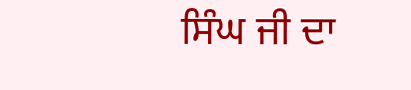ਸਿੰਘ ਜੀ ਦਾ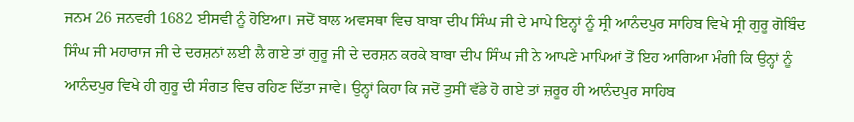ਜਨਮ 26 ਜਨਵਰੀ 1682 ਈਸਵੀ ਨੂੰ ਹੋਇਆ। ਜਦੋਂ ਬਾਲ ਅਵਸਥਾ ਵਿਚ ਬਾਬਾ ਦੀਪ ਸਿੰਘ ਜੀ ਦੇ ਮਾਪੇ ਇਨ੍ਹਾਂ ਨੂੰ ਸ੍ਰੀ ਆਨੰਦਪੁਰ ਸਾਹਿਬ ਵਿਖੇ ਸ੍ਰੀ ਗੁਰੂ ਗੋਬਿੰਦ ਸਿੰਘ ਜੀ ਮਹਾਰਾਜ ਜੀ ਦੇ ਦਰਸ਼ਨਾਂ ਲਈ ਲੈ ਗਏ ਤਾਂ ਗੁਰੂ ਜੀ ਦੇ ਦਰਸ਼ਨ ਕਰਕੇ ਬਾਬਾ ਦੀਪ ਸਿੰਘ ਜੀ ਨੇ ਆਪਣੇ ਮਾਪਿਆਂ ਤੋਂ ਇਹ ਆਗਿਆ ਮੰਗੀ ਕਿ ਉਨ੍ਹਾਂ ਨੂੰ ਆਨੰਦਪੁਰ ਵਿਖੇ ਹੀ ਗੁਰੂ ਦੀ ਸੰਗਤ ਵਿਚ ਰਹਿਣ ਦਿੱਤਾ ਜਾਵੇ। ਉਨ੍ਹਾਂ ਕਿਹਾ ਕਿ ਜਦੋਂ ਤੁਸੀਂ ਵੱਡੇ ਹੋ ਗਏ ਤਾਂ ਜ਼ਰੂਰ ਹੀ ਆਨੰਦਪੁਰ ਸਾਹਿਬ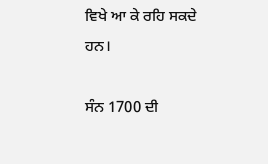ਵਿਖੇ ਆ ਕੇ ਰਹਿ ਸਕਦੇ ਹਨ।

ਸੰਨ 1700 ਦੀ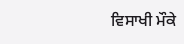ਵਿਸਾਖੀ ਮੌਕੇ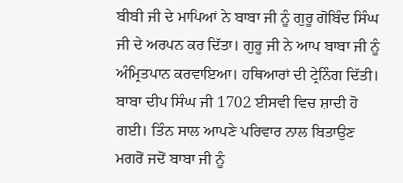ਬੀਬੀ ਜੀ ਦੇ ਮਾਪਿਆਂ ਨੇ ਬਾਬਾ ਜੀ ਨੂੰ ਗੁਰੂ ਗੋਬਿੰਦ ਸਿੰਘ ਜੀ ਦੇ ਅਰਪਨ ਕਰ ਦਿੱਤਾ। ਗੁਰੂ ਜੀ ਨੇ ਆਪ ਬਾਬਾ ਜੀ ਨੂੰ ਅੰਮ੍ਰਿਤਪਾਨ ਕਰਵਾਇਆ। ਹਥਿਆਰਾਂ ਦੀ ਟ੍ਰੇਨਿੰਗ ਦਿੱਤੀ। ਬਾਬਾ ਦੀਪ ਸਿੰਘ ਜੀ 1702 ਈਸਵੀ ਵਿਚ ਸ਼ਾਦੀ ਹੋ ਗਈ। ਤਿੰਨ ਸਾਲ ਆਪਣੇ ਪਰਿਵਾਰ ਨਾਲ ਬਿਤਾਉਣ ਮਗਰੋਂ ਜਦੋਂ ਬਾਬਾ ਜੀ ਨੂੰ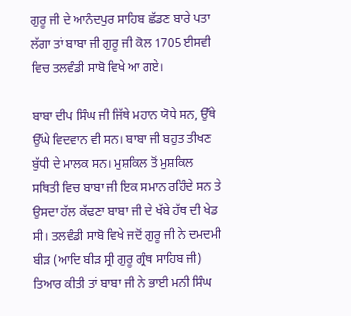ਗੁਰੂ ਜੀ ਦੇ ਆਨੰਦਪੁਰ ਸਾਹਿਬ ਛੱਡਣ ਬਾਰੇ ਪਤਾ ਲੱਗਾ ਤਾਂ ਬਾਬਾ ਜੀ ਗੁਰੂ ਜੀ ਕੋਲ 1705 ਈਸਵੀ ਵਿਚ ਤਲਵੰਡੀ ਸਾਬੋ ਵਿਖੇ ਆ ਗਏ।

ਬਾਬਾ ਦੀਪ ਸਿੰਘ ਜੀ ਜਿੱਥੇ ਮਹਾਨ ਯੋਧੇ ਸਨ, ਉੱਥੇ ਉੱਘੇ ਵਿਦਵਾਨ ਵੀ ਸਨ। ਬਾਬਾ ਜੀ ਬਹੁਤ ਤੀਖਣ ਬੁੱਧੀ ਦੇ ਮਾਲਕ ਸਨ। ਮੁਸ਼ਕਿਲ ਤੋਂ ਮੁਸ਼ਕਿਲ ਸਥਿਤੀ ਵਿਚ ਬਾਬਾ ਜੀ ਇਕ ਸਮਾਨ ਰਹਿੰਦੇ ਸਨ ਤੇ ਉਸਦਾ ਹੱਲ ਕੱਢਣਾ ਬਾਬਾ ਜੀ ਦੇ ਖੱਬੇ ਹੱਥ ਦੀ ਖੇਡ ਸੀ। ਤਲਵੰਡੀ ਸਾਬੋ ਵਿਖੇ ਜਦੋਂ ਗੁਰੂ ਜੀ ਨੇ ਦਮਦਮੀ ਬੀੜ (ਆਦਿ ਬੀੜ ਸ੍ਰੀ ਗੁਰੂ ਗ੍ਰੰਥ ਸਾਹਿਬ ਜੀ) ਤਿਆਰ ਕੀਤੀ ਤਾਂ ਬਾਬਾ ਜੀ ਨੇ ਭਾਈ ਮਨੀ ਸਿੰਘ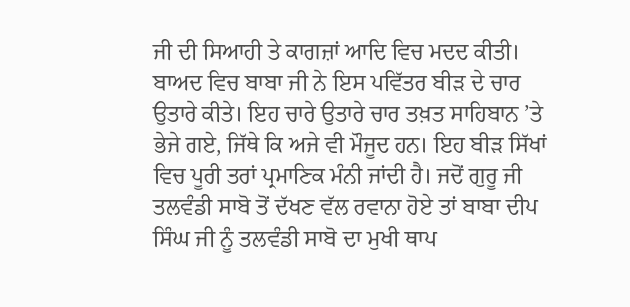ਜੀ ਦੀ ਸਿਆਹੀ ਤੇ ਕਾਗਜ਼ਾਂ ਆਦਿ ਵਿਚ ਮਦਦ ਕੀਤੀ। ਬਾਅਦ ਵਿਚ ਬਾਬਾ ਜੀ ਨੇ ਇਸ ਪਵਿੱਤਰ ਬੀੜ ਦੇ ਚਾਰ ਉਤਾਰੇ ਕੀਤੇ। ਇਹ ਚਾਰੇ ਉਤਾਰੇ ਚਾਰ ਤਖ਼ਤ ਸਾਹਿਬਾਨ ’ਤੇ ਭੇਜੇ ਗਏ, ਜਿੱਥੇ ਕਿ ਅਜੇ ਵੀ ਮੌਜੂਦ ਹਨ। ਇਹ ਬੀੜ ਸਿੱਖਾਂ ਵਿਚ ਪੂਰੀ ਤਰਾਂ ਪ੍ਰਮਾਣਿਕ ਮੰਨੀ ਜਾਂਦੀ ਹੈ। ਜਦੋਂ ਗੁਰੂ ਜੀ ਤਲਵੰਡੀ ਸਾਬੋ ਤੋਂ ਦੱਖਣ ਵੱਲ ਰਵਾਨਾ ਹੋਏ ਤਾਂ ਬਾਬਾ ਦੀਪ ਸਿੰਘ ਜੀ ਨੂੰ ਤਲਵੰਡੀ ਸਾਬੋ ਦਾ ਮੁਖੀ ਥਾਪ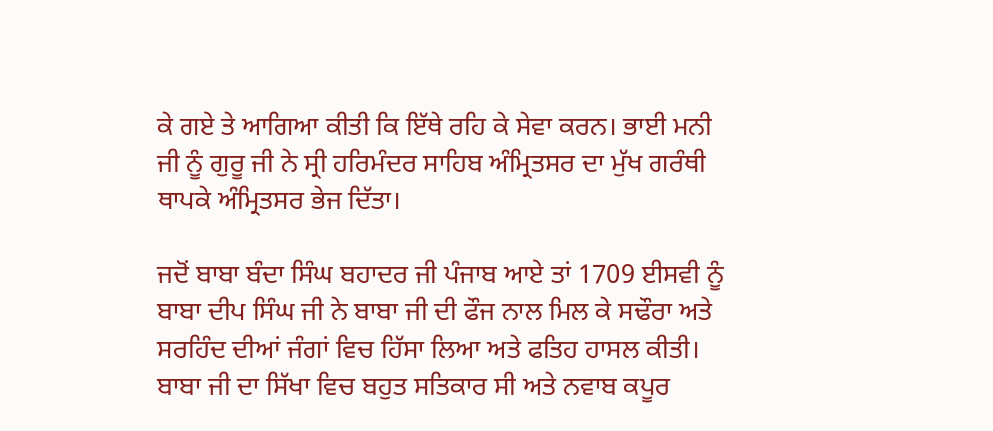ਕੇ ਗਏ ਤੇ ਆਗਿਆ ਕੀਤੀ ਕਿ ਇੱਥੇ ਰਹਿ ਕੇ ਸੇਵਾ ਕਰਨ। ਭਾਈ ਮਨੀ ਜੀ ਨੂੰ ਗੁਰੂ ਜੀ ਨੇ ਸ੍ਰੀ ਹਰਿਮੰਦਰ ਸਾਹਿਬ ਅੰਮ੍ਰਿਤਸਰ ਦਾ ਮੁੱਖ ਗਰੰਥੀ ਥਾਪਕੇ ਅੰਮ੍ਰਿਤਸਰ ਭੇਜ ਦਿੱਤਾ।

ਜਦੋਂ ਬਾਬਾ ਬੰਦਾ ਸਿੰਘ ਬਹਾਦਰ ਜੀ ਪੰਜਾਬ ਆਏ ਤਾਂ 1709 ਈਸਵੀ ਨੂੰ ਬਾਬਾ ਦੀਪ ਸਿੰਘ ਜੀ ਨੇ ਬਾਬਾ ਜੀ ਦੀ ਫੌਜ ਨਾਲ ਮਿਲ ਕੇ ਸਢੌਰਾ ਅਤੇ ਸਰਹਿੰਦ ਦੀਆਂ ਜੰਗਾਂ ਵਿਚ ਹਿੱਸਾ ਲਿਆ ਅਤੇ ਫਤਿਹ ਹਾਸਲ ਕੀਤੀ। ਬਾਬਾ ਜੀ ਦਾ ਸਿੱਖਾ ਵਿਚ ਬਹੁਤ ਸਤਿਕਾਰ ਸੀ ਅਤੇ ਨਵਾਬ ਕਪੂਰ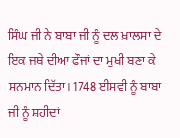ਸਿੰਘ ਜੀ ਨੇ ਬਾਬਾ ਜੀ ਨੂੰ ਦਲ ਖ਼ਾਲਸਾ ਦੇ ਇਕ ਜਥੇ ਦੀਆ ਫੌਜਾਂ ਦਾ ਮੁਖੀ ਬਣਾ ਕੇ ਸਨਮਾਨ ਦਿੱਤਾ। 1748 ਈਸਵੀ ਨੂੰ ਬਾਬਾ ਜੀ ਨੂੰ ਸ਼ਹੀਦਾਂ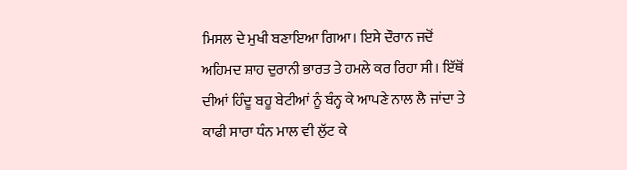ਮਿਸਲ ਦੇ ਮੁਖੀ ਬਣਾਇਆ ਗਿਆ। ਇਸੇ ਦੌਰਾਨ ਜਦੋਂ ਅਹਿਮਦ ਸ਼ਾਹ ਦੁਰਾਨੀ ਭਾਰਤ ਤੇ ਹਮਲੇ ਕਰ ਰਿਹਾ ਸੀ। ਇੱਥੋਂ ਦੀਆਂ ਹਿੰਦੂ ਬਹੂ ਬੇਟੀਆਂ ਨੂੰ ਬੰਨ੍ਹ ਕੇ ਆਪਣੇ ਨਾਲ ਲੈ ਜਾਂਦਾ ਤੇ ਕਾਫੀ ਸਾਰਾ ਧੰਨ ਮਾਲ ਵੀ ਲੁੱਟ ਕੇ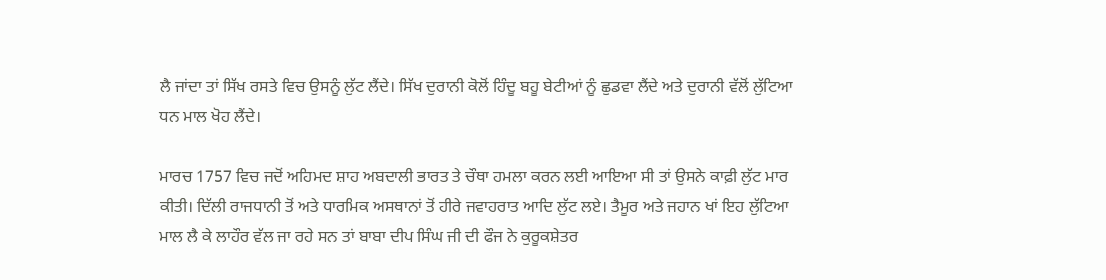ਲੈ ਜਾਂਦਾ ਤਾਂ ਸਿੱਖ ਰਸਤੇ ਵਿਚ ਉਸਨੂੰ ਲੁੱਟ ਲੈਂਦੇ। ਸਿੱਖ ਦੁਰਾਨੀ ਕੋਲੋਂ ਹਿੰਦੂ ਬਹੂ ਬੇਟੀਆਂ ਨੂੰ ਛੁਡਵਾ ਲੈਂਦੇ ਅਤੇ ਦੁਰਾਨੀ ਵੱਲੋਂ ਲੁੱਟਿਆ ਧਨ ਮਾਲ ਖੋਹ ਲੈਂਦੇ।

ਮਾਰਚ 1757 ਵਿਚ ਜਦੋਂ ਅਹਿਮਦ ਸ਼ਾਹ ਅਬਦਾਲੀ ਭਾਰਤ ਤੇ ਚੌਥਾ ਹਮਲਾ ਕਰਨ ਲਈ ਆਇਆ ਸੀ ਤਾਂ ਉਸਨੇ ਕਾਫ਼ੀ ਲੁੱਟ ਮਾਰ ਕੀਤੀ। ਦਿੱਲੀ ਰਾਜਧਾਨੀ ਤੋਂ ਅਤੇ ਧਾਰਮਿਕ ਅਸਥਾਨਾਂ ਤੋਂ ਹੀਰੇ ਜਵਾਹਰਾਤ ਆਦਿ ਲੁੱਟ ਲਏ। ਤੈਮੂਰ ਅਤੇ ਜਹਾਨ ਖਾਂ ਇਹ ਲੁੱਟਿਆ ਮਾਲ ਲੈ ਕੇ ਲਾਹੌਰ ਵੱਲ ਜਾ ਰਹੇ ਸਨ ਤਾਂ ਬਾਬਾ ਦੀਪ ਸਿੰਘ ਜੀ ਦੀ ਫੌਜ ਨੇ ਕੁਰੂਕਸ਼ੇਤਰ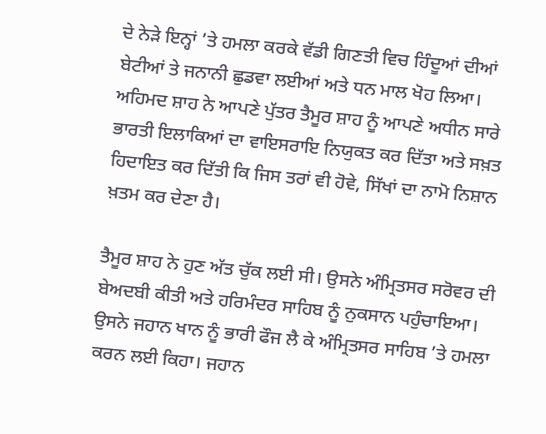ਦੇ ਨੇੜੇ ਇਨ੍ਹਾਂ ’ਤੇ ਹਮਲਾ ਕਰਕੇ ਵੱਡੀ ਗਿਣਤੀ ਵਿਚ ਹਿੰਦੂਆਂ ਦੀਆਂ ਬੇਟੀਆਂ ਤੇ ਜਨਾਨੀ ਛੁਡਵਾ ਲਈਆਂ ਅਤੇ ਧਨ ਮਾਲ ਖੋਹ ਲਿਆ। ਅਹਿਮਦ ਸ਼ਾਹ ਨੇ ਆਪਣੇ ਪੁੱਤਰ ਤੈਮੂਰ ਸ਼ਾਹ ਨੂੰ ਆਪਣੇ ਅਧੀਨ ਸਾਰੇ ਭਾਰਤੀ ਇਲਾਕਿਆਂ ਦਾ ਵਾਇਸਰਾਇ ਨਿਯੁਕਤ ਕਰ ਦਿੱਤਾ ਅਤੇ ਸਖ਼ਤ ਹਿਦਾਇਤ ਕਰ ਦਿੱਤੀ ਕਿ ਜਿਸ ਤਰਾਂ ਵੀ ਹੋਵੇ, ਸਿੱਖਾਂ ਦਾ ਨਾਮੋ ਨਿਸ਼ਾਨ ਖ਼ਤਮ ਕਰ ਦੇਣਾ ਹੈ।

ਤੈਮੂਰ ਸ਼ਾਹ ਨੇ ਹੁਣ ਅੱਤ ਚੁੱਕ ਲਈ ਸੀ। ਉਸਨੇ ਅੰਮ੍ਰਿਤਸਰ ਸਰੋਵਰ ਦੀ ਬੇਅਦਬੀ ਕੀਤੀ ਅਤੇ ਹਰਿਮੰਦਰ ਸਾਹਿਬ ਨੂੰ ਨੁਕਸਾਨ ਪਹੁੰਚਾਇਆ। ਉਸਨੇ ਜਹਾਨ ਖਾਨ ਨੂੰ ਭਾਰੀ ਫੌਜ ਲੈ ਕੇ ਅੰਮ੍ਰਿਤਸਰ ਸਾਹਿਬ ’ਤੇ ਹਮਲਾ ਕਰਨ ਲਈ ਕਿਹਾ। ਜਹਾਨ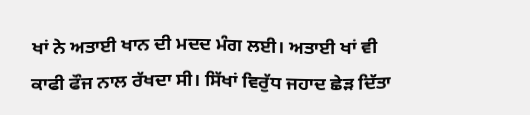ਖਾਂ ਨੇ ਅਤਾਈ ਖਾਨ ਦੀ ਮਦਦ ਮੰਗ ਲਈ। ਅਤਾਈ ਖਾਂ ਵੀ ਕਾਫੀ ਫੌਜ ਨਾਲ ਰੱਖਦਾ ਸੀ। ਸਿੱਖਾਂ ਵਿਰੁੱਧ ਜਹਾਦ ਛੇੜ ਦਿੱਤਾ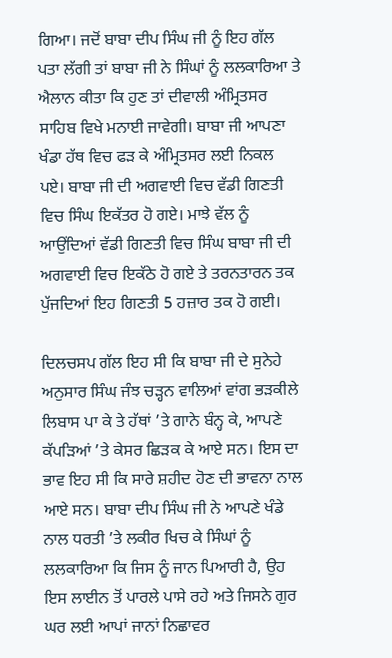ਗਿਆ। ਜਦੋਂ ਬਾਬਾ ਦੀਪ ਸਿੰਘ ਜੀ ਨੂੰ ਇਹ ਗੱਲ ਪਤਾ ਲੱਗੀ ਤਾਂ ਬਾਬਾ ਜੀ ਨੇ ਸਿੰਘਾਂ ਨੂੰ ਲਲਕਾਰਿਆ ਤੇ ਐਲਾਨ ਕੀਤਾ ਕਿ ਹੁਣ ਤਾਂ ਦੀਵਾਲੀ ਅੰਮ੍ਰਿਤਸਰ ਸਾਹਿਬ ਵਿਖੇ ਮਨਾਈ ਜਾਵੇਗੀ। ਬਾਬਾ ਜੀ ਆਪਣਾ ਖੰਡਾ ਹੱਥ ਵਿਚ ਫੜ ਕੇ ਅੰਮ੍ਰਿਤਸਰ ਲਈ ਨਿਕਲ ਪਏ। ਬਾਬਾ ਜੀ ਦੀ ਅਗਵਾਈ ਵਿਚ ਵੱਡੀ ਗਿਣਤੀ ਵਿਚ ਸਿੰਘ ਇਕੱਤਰ ਹੋ ਗਏ। ਮਾਝੇ ਵੱਲ ਨੂੰ ਆਉਂਦਿਆਂ ਵੱਡੀ ਗਿਣਤੀ ਵਿਚ ਸਿੰਘ ਬਾਬਾ ਜੀ ਦੀ ਅਗਵਾਈ ਵਿਚ ਇਕੱਠੇ ਹੋ ਗਏ ਤੇ ਤਰਨਤਾਰਨ ਤਕ ਪੁੱਜਦਿਆਂ ਇਹ ਗਿਣਤੀ 5 ਹਜ਼ਾਰ ਤਕ ਹੋ ਗਈ।

ਦਿਲਚਸਪ ਗੱਲ ਇਹ ਸੀ ਕਿ ਬਾਬਾ ਜੀ ਦੇ ਸੁਨੇਹੇ ਅਨੁਸਾਰ ਸਿੰਘ ਜੰਝ ਚੜ੍ਹਨ ਵਾਲਿਆਂ ਵਾਂਗ ਭੜਕੀਲੇ ਲਿਬਾਸ ਪਾ ਕੇ ਤੇ ਹੱਥਾਂ ’ਤੇ ਗਾਨੇ ਬੰਨ੍ਹ ਕੇ, ਆਪਣੇ ਕੱਪੜਿਆਂ ’ਤੇ ਕੇਸਰ ਛਿੜਕ ਕੇ ਆਏ ਸਨ। ਇਸ ਦਾ ਭਾਵ ਇਹ ਸੀ ਕਿ ਸਾਰੇ ਸ਼ਹੀਦ ਹੋਣ ਦੀ ਭਾਵਨਾ ਨਾਲ ਆਏ ਸਨ। ਬਾਬਾ ਦੀਪ ਸਿੰਘ ਜੀ ਨੇ ਆਪਣੇ ਖੰਡੇ ਨਾਲ ਧਰਤੀ ’ਤੇ ਲਕੀਰ ਖਿਚ ਕੇ ਸਿੰਘਾਂ ਨੂੰ ਲਲਕਾਰਿਆ ਕਿ ਜਿਸ ਨੂੰ ਜਾਨ ਪਿਆਰੀ ਹੈ, ਉਹ ਇਸ ਲਾਈਨ ਤੋਂ ਪਾਰਲੇ ਪਾਸੇ ਰਹੇ ਅਤੇ ਜਿਸਨੇ ਗੁਰ ਘਰ ਲਈ ਆਪਾਂ ਜਾਨਾਂ ਨਿਛਾਵਰ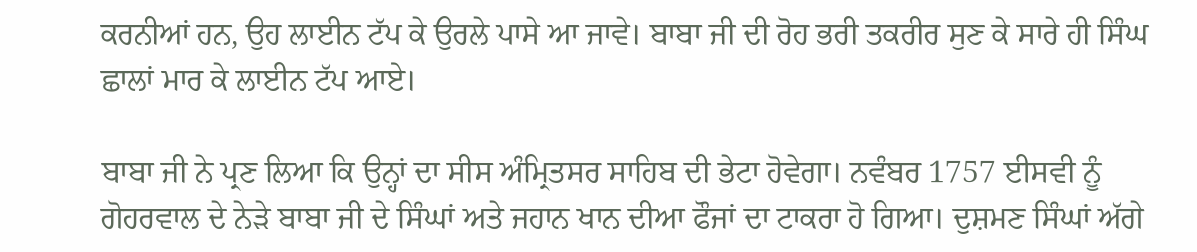ਕਰਨੀਆਂ ਹਨ, ਉਹ ਲਾਈਨ ਟੱਪ ਕੇ ਉਰਲੇ ਪਾਸੇ ਆ ਜਾਵੇ। ਬਾਬਾ ਜੀ ਦੀ ਰੋਹ ਭਰੀ ਤਕਰੀਰ ਸੁਣ ਕੇ ਸਾਰੇ ਹੀ ਸਿੰਘ ਛਾਲਾਂ ਮਾਰ ਕੇ ਲਾਈਨ ਟੱਪ ਆਏ।

ਬਾਬਾ ਜੀ ਨੇ ਪ੍ਰਣ ਲਿਆ ਕਿ ਉਨ੍ਹਾਂ ਦਾ ਸੀਸ ਅੰਮ੍ਰਿਤਸਰ ਸਾਹਿਬ ਦੀ ਭੇਟਾ ਹੋਵੇਗਾ। ਨਵੰਬਰ 1757 ਈਸਵੀ ਨੂੰ ਗੋਹਰਵਾਲ ਦੇ ਨੇੜੇ ਬਾਬਾ ਜੀ ਦੇ ਸਿੰਘਾਂ ਅਤੇ ਜਹਾਨ ਖਾਨ ਦੀਆ ਫੌਜਾਂ ਦਾ ਟਾਕਰਾ ਹੋ ਗਿਆ। ਦੁਸ਼ਮਣ ਸਿੰਘਾਂ ਅੱਗੇ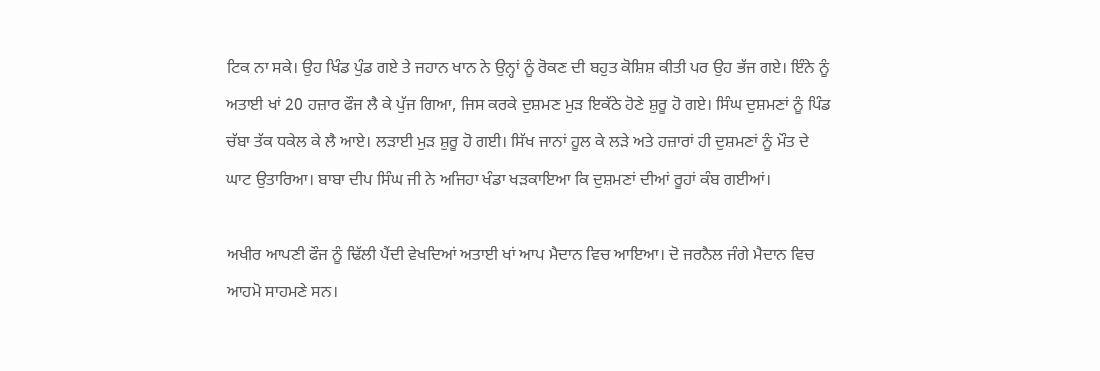ਟਿਕ ਨਾ ਸਕੇ। ਉਹ ਖਿੰਡ ਪੁੰਡ ਗਏ ਤੇ ਜਹਾਨ ਖਾਨ ਨੇ ਉਨ੍ਹਾਂ ਨੂੰ ਰੋਕਣ ਦੀ ਬਹੁਤ ਕੋਸ਼ਿਸ਼ ਕੀਤੀ ਪਰ ਉਹ ਭੱਜ ਗਏ। ਇੰਨੇ ਨੂੰ ਅਤਾਈ ਖਾਂ 20 ਹਜ਼ਾਰ ਫੌਜ ਲੈ ਕੇ ਪੁੱਜ ਗਿਆ, ਜਿਸ ਕਰਕੇ ਦੁਸ਼ਮਣ ਮੁੜ ਇਕੱਠੇ ਹੋਣੇ ਸ਼ੁਰੂ ਹੋ ਗਏ। ਸਿੰਘ ਦੁਸ਼ਮਣਾਂ ਨੂੰ ਪਿੰਡ ਚੱਬਾ ਤੱਕ ਧਕੇਲ ਕੇ ਲੈ ਆਏ। ਲੜਾਈ ਮੁੜ ਸ਼ੁਰੂ ਹੋ ਗਈ। ਸਿੱਖ ਜਾਨਾਂ ਹੂਲ ਕੇ ਲੜੇ ਅਤੇ ਹਜ਼ਾਰਾਂ ਹੀ ਦੁਸ਼ਮਣਾਂ ਨੂੰ ਮੌਤ ਦੇ ਘਾਟ ਉਤਾਰਿਆ। ਬਾਬਾ ਦੀਪ ਸਿੰਘ ਜੀ ਨੇ ਅਜਿਹਾ ਖੰਡਾ ਖੜਕਾਇਆ ਕਿ ਦੁਸ਼ਮਣਾਂ ਦੀਆਂ ਰੂਹਾਂ ਕੰਬ ਗਈਆਂ।

ਅਖੀਰ ਆਪਣੀ ਫੌਜ ਨੂੰ ਢਿੱਲੀ ਪੈਂਦੀ ਵੇਖਦਿਆਂ ਅਤਾਈ ਖਾਂ ਆਪ ਮੈਦਾਨ ਵਿਚ ਆਇਆ। ਦੋ ਜਰਨੈਲ ਜੰਗੇ ਮੈਦਾਨ ਵਿਚ ਆਹਮੋ ਸਾਹਮਣੇ ਸਨ।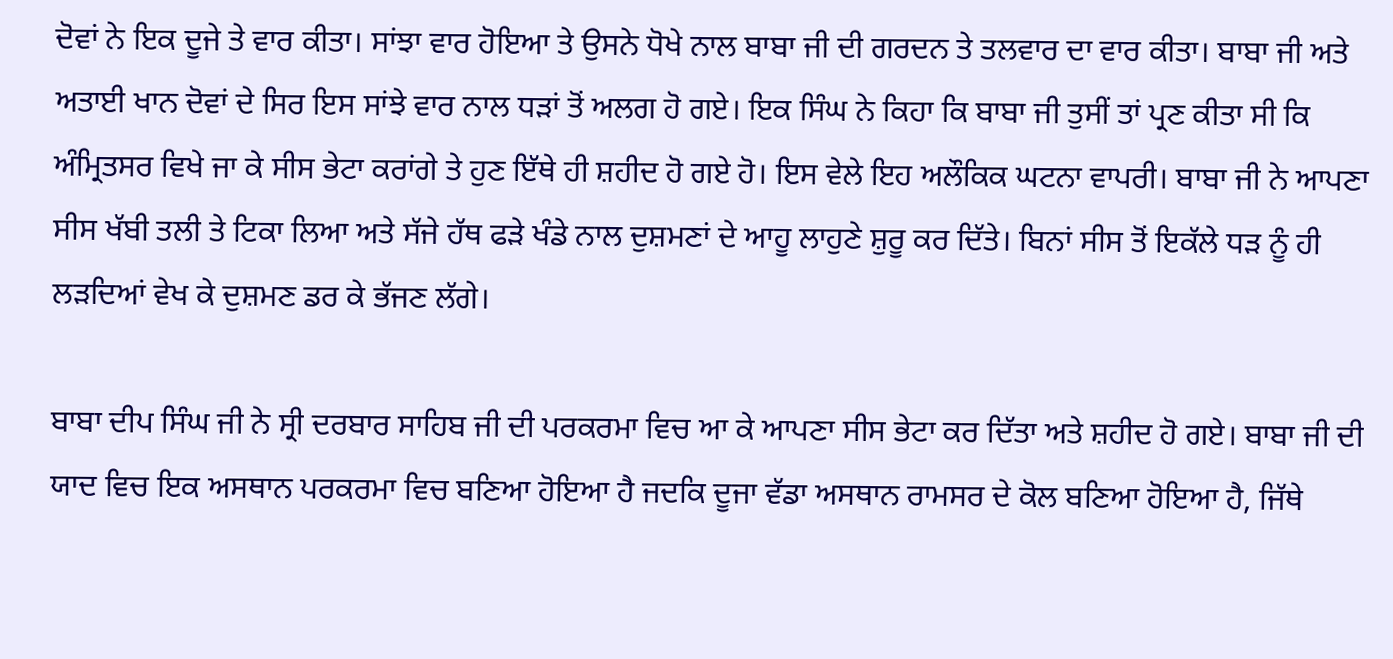ਦੋਵਾਂ ਨੇ ਇਕ ਦੂਜੇ ਤੇ ਵਾਰ ਕੀਤਾ। ਸਾਂਝਾ ਵਾਰ ਹੋਇਆ ਤੇ ਉਸਨੇ ਧੋਖੇ ਨਾਲ ਬਾਬਾ ਜੀ ਦੀ ਗਰਦਨ ਤੇ ਤਲਵਾਰ ਦਾ ਵਾਰ ਕੀਤਾ। ਬਾਬਾ ਜੀ ਅਤੇ ਅਤਾਈ ਖਾਨ ਦੋਵਾਂ ਦੇ ਸਿਰ ਇਸ ਸਾਂਝੇ ਵਾਰ ਨਾਲ ਧੜਾਂ ਤੋਂ ਅਲਗ ਹੋ ਗਏ। ਇਕ ਸਿੰਘ ਨੇ ਕਿਹਾ ਕਿ ਬਾਬਾ ਜੀ ਤੁਸੀਂ ਤਾਂ ਪ੍ਰਣ ਕੀਤਾ ਸੀ ਕਿ ਅੰਮ੍ਰਿਤਸਰ ਵਿਖੇ ਜਾ ਕੇ ਸੀਸ ਭੇਟਾ ਕਰਾਂਗੇ ਤੇ ਹੁਣ ਇੱਥੇ ਹੀ ਸ਼ਹੀਦ ਹੋ ਗਏ ਹੋ। ਇਸ ਵੇਲੇ ਇਹ ਅਲੌਕਿਕ ਘਟਨਾ ਵਾਪਰੀ। ਬਾਬਾ ਜੀ ਨੇ ਆਪਣਾ ਸੀਸ ਖੱਬੀ ਤਲੀ ਤੇ ਟਿਕਾ ਲਿਆ ਅਤੇ ਸੱਜੇ ਹੱਥ ਫੜੇ ਖੰਡੇ ਨਾਲ ਦੁਸ਼ਮਣਾਂ ਦੇ ਆਹੂ ਲਾਹੁਣੇ ਸ਼ੁਰੂ ਕਰ ਦਿੱਤੇ। ਬਿਨਾਂ ਸੀਸ ਤੋਂ ਇਕੱਲੇ ਧੜ ਨੂੰ ਹੀ ਲੜਦਿਆਂ ਵੇਖ ਕੇ ਦੁਸ਼ਮਣ ਡਰ ਕੇ ਭੱਜਣ ਲੱਗੇ।

ਬਾਬਾ ਦੀਪ ਸਿੰਘ ਜੀ ਨੇ ਸ੍ਰੀ ਦਰਬਾਰ ਸਾਹਿਬ ਜੀ ਦੀ ਪਰਕਰਮਾ ਵਿਚ ਆ ਕੇ ਆਪਣਾ ਸੀਸ ਭੇਟਾ ਕਰ ਦਿੱਤਾ ਅਤੇ ਸ਼ਹੀਦ ਹੋ ਗਏ। ਬਾਬਾ ਜੀ ਦੀ ਯਾਦ ਵਿਚ ਇਕ ਅਸਥਾਨ ਪਰਕਰਮਾ ਵਿਚ ਬਣਿਆ ਹੋਇਆ ਹੈ ਜਦਕਿ ਦੂਜਾ ਵੱਡਾ ਅਸਥਾਨ ਰਾਮਸਰ ਦੇ ਕੋਲ ਬਣਿਆ ਹੋਇਆ ਹੈ, ਜਿੱਥੇ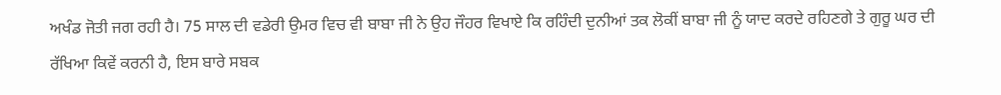ਅਖੰਡ ਜੋਤੀ ਜਗ ਰਹੀ ਹੈ। 75 ਸਾਲ ਦੀ ਵਡੇਰੀ ਉਮਰ ਵਿਚ ਵੀ ਬਾਬਾ ਜੀ ਨੇ ਉਹ ਜੌਹਰ ਵਿਖਾਏ ਕਿ ਰਹਿੰਦੀ ਦੁਨੀਆਂ ਤਕ ਲੋਕੀਂ ਬਾਬਾ ਜੀ ਨੂੰ ਯਾਦ ਕਰਦੇ ਰਹਿਣਗੇ ਤੇ ਗੁਰੂ ਘਰ ਦੀ ਰੱਖਿਆ ਕਿਵੇਂ ਕਰਨੀ ਹੈ, ਇਸ ਬਾਰੇ ਸਬਕ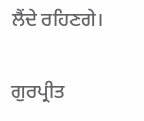ਲੈਂਦੇ ਰਹਿਣਗੇ।

ਗੁਰਪ੍ਰੀਤ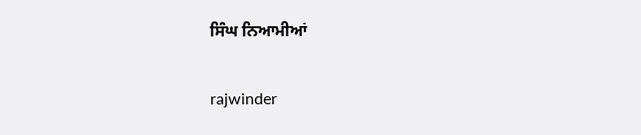ਸਿੰਘ ਨਿਆਮੀਆਂ

rajwinder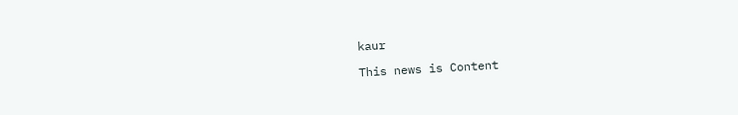kaur

This news is Content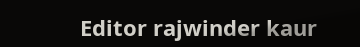Editor rajwinder kaur